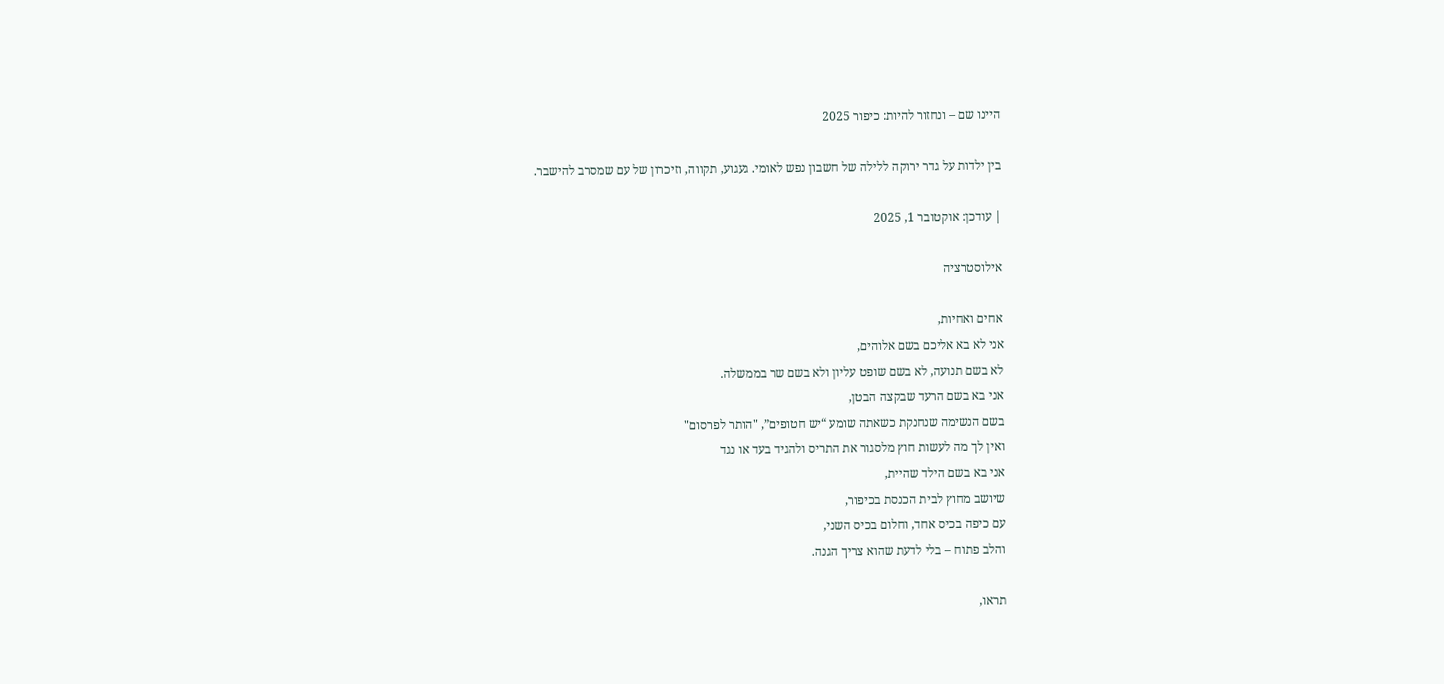היינו שם – ונחזור להיות: כיפור 2025

בין ילדות על גדר ירוקה ללילה של חשבון נפש לאומי. געגוע, תקווה, וזיכרון של עם שמסרב להישבר.

| עודכן: אוקטובר 1, 2025

אילוסטרציה

אחים ואחיות,
אני לא בא אליכם בשם אלוהים,
לא בשם תנועה, לא בשם שופט עליון ולא בשם שר בממשלה.
אני בא בשם הרעד שבקצה הבטן,
בשם הנשימה שנחנקת כשאתה שומע “יש חטופים”, "הותר לפרסום"
ואין לך מה לעשות חוץ מלסגור את התריס ולהגיד בעד או נגד
אני בא בשם הילד שהיית,
שיושב מחוץ לבית הכנסת בכיפור,
עם כיפה בכיס אחד, וחלום בכיס השני,
והלב פתוח – בלי לדעת שהוא צריך הגנה.

תראו,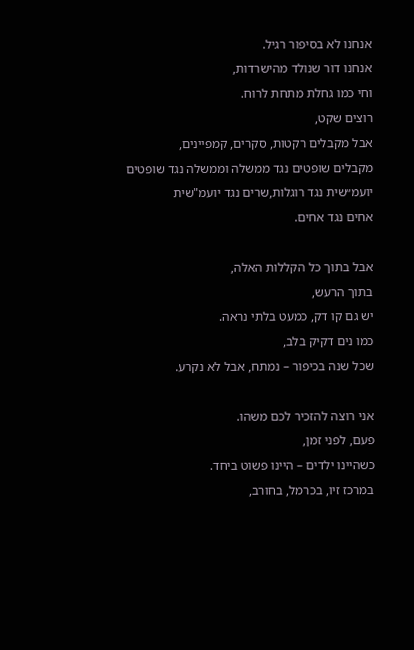אנחנו לא בסיפור רגיל.
אנחנו דור שנולד מהישרדות,
וחי כמו גחלת מתחת לרוח.
רוצים שקט,
אבל מקבלים רקטות, סקרים, קמפיינים,
מקבלים שופטים נגד ממשלה וממשלה נגד שופטים
יועמ״שית נגד רוגלות,שרים נגד יועמ"שית
אחים נגד אחים.

אבל בתוך כל הקללות האלה,
בתוך הרעש,
יש גם קו דק, כמעט בלתי נראה.
כמו נים דקיק בלב,
שכל שנה בכיפור – נמתח, אבל לא נקרע.

אני רוצה להזכיר לכם משהו.
פעם, לפני זמן,
כשהיינו ילדים – היינו פשוט ביחד.
במרכז זיו, בכרמל, בחורב,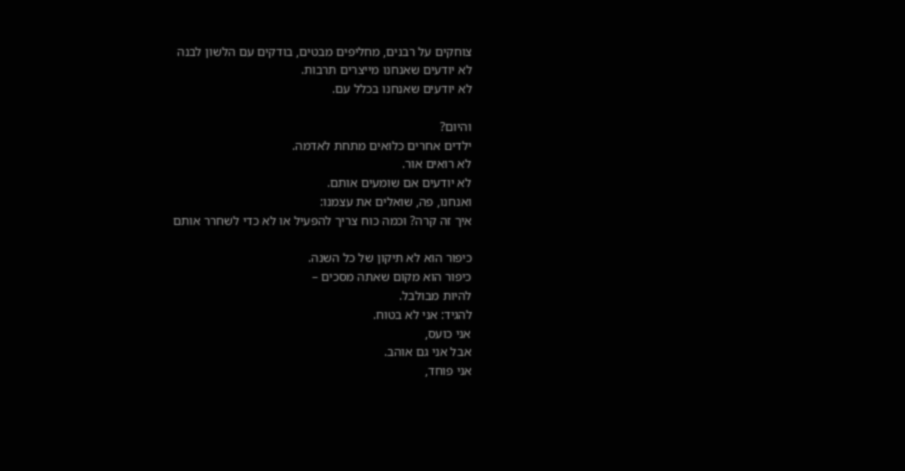צוחקים על רבנים, מחליפים מבטים, בודקים עם הלשון לבנה
לא יודעים שאנחנו מייצרים תרבות.
לא יודעים שאנחנו בכלל עם.

והיום?
ילדים אחרים כלואים מתחת לאדמה.
לא רואים אור.
לא יודעים אם שומעים אותם.
ואנחנו, פה, שואלים את עצמנו:
איך זה קרה? וכמה כוח צריך להפעיל או לא כדי לשחרר אותם

כיפור הוא לא תיקון של כל השנה.
כיפור הוא מקום שאתה מסכים –
להיות מבולבל.
להגיד: אני לא בטוח.
אני כועס,
אבל אני גם אוהב.
אני פוחד,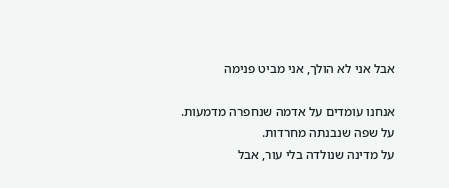אבל אני לא הולך, אני מביט פנימה

אנחנו עומדים על אדמה שנחפרה מדמעות.
על שפה שנבנתה מחרדות.
על מדינה שנולדה בלי עור, אבל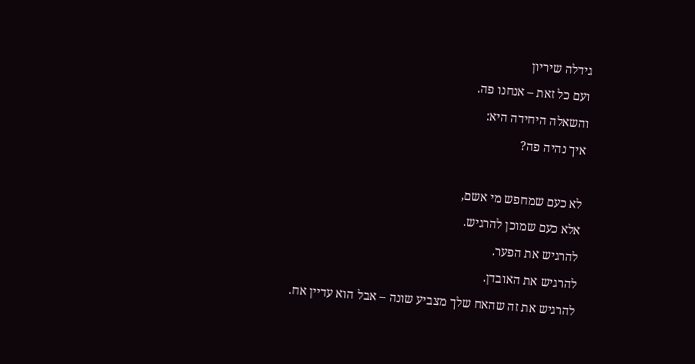גידלה שיריון
ועם כל זאת – אנחנו פה.
והשאלה היחידה היא:
איך נהיה פה?

לא כעם שמחפש מי אשם,
אלא כעם שמוכן להרגיש.
להרגיש את הפער.
להרגיש את האובדן.
להרגיש את זה שהאח שלך מצביע שונה – אבל הוא עדיין אח.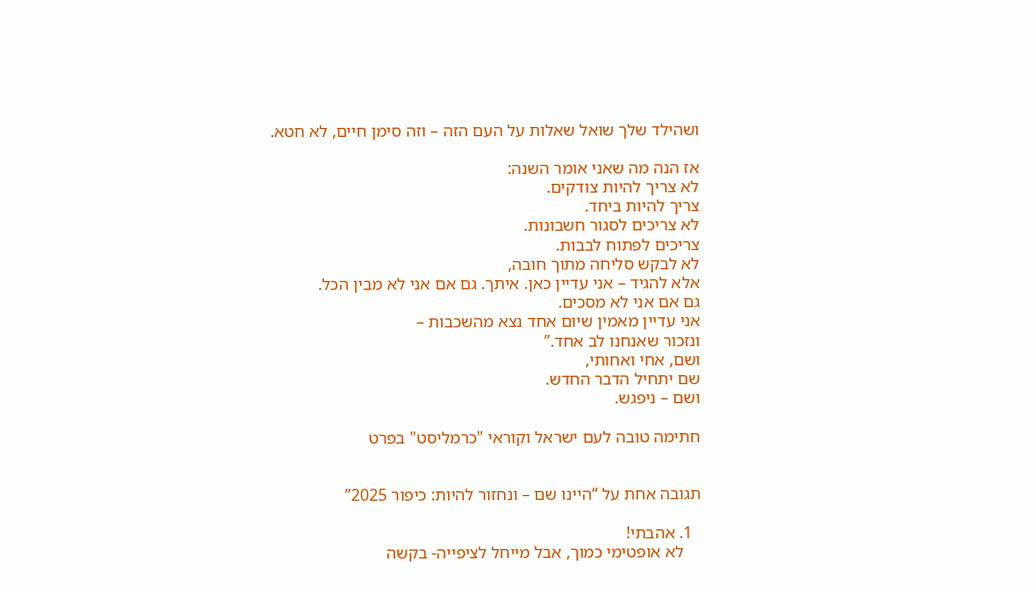ושהילד שלך שואל שאלות על העם הזה – וזה סימן חיים, לא חטא.

אז הנה מה שאני אומר השנה:
לא צריך להיות צודקים.
צריך להיות ביחד.
לא צריכים לסגור חשבונות.
צריכים לפתוח לבבות.
לא לבקש סליחה מתוך חובה,
אלא להגיד – אני עדיין כאן. איתך. גם אם אני לא מבין הכל.
גם אם אני לא מסכים.
אני עדיין מאמין שיום אחד נצא מהשכבות –
ונזכור שאנחנו לב אחד.”
ושם, אחי ואחותי,
שם יתחיל הדבר החדש.
ושם – ניפגש.

חתימה טובה לעם ישראל וקוראי "כרמליסט" בפרט


תגובה אחת על “היינו שם – ונחזור להיות: כיפור 2025”

  1. אהבתי!
    לא אופטימי כמוך, אבל מייחל לציפייה- בקשה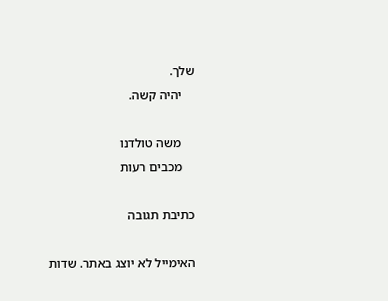שלך.
    יהיה קשה.

    משה טולדנו
    מכבים רעות

כתיבת תגובה

האימייל לא יוצג באתר. שדות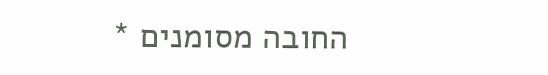החובה מסומנים *